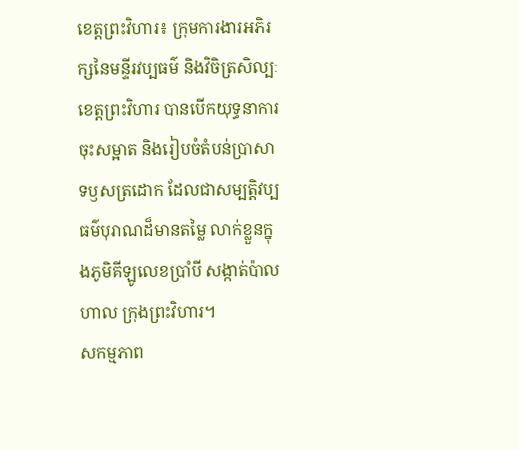ខេត្តព្រះវិហារ៖ ក្រុមការងារអភិរក្សនៃមន្ទីរវប្បធម៌ និងវិចិត្រសិល្បៈខេត្តព្រះវិហារ បានបើកយុទ្ធនាការចុះសម្អាត និងរៀបចំតំបន់ប្រាសាទឫសត្រដោក ដែលជាសម្បត្តិវប្បធម៌បុរាណដ៏មានតម្លៃ លាក់ខ្លួនក្នុងភូមិគីឡូលេខប្រាំបី សង្កាត់ប៉ាលហាល ក្រុងព្រះវិហារ។
សកម្មភាព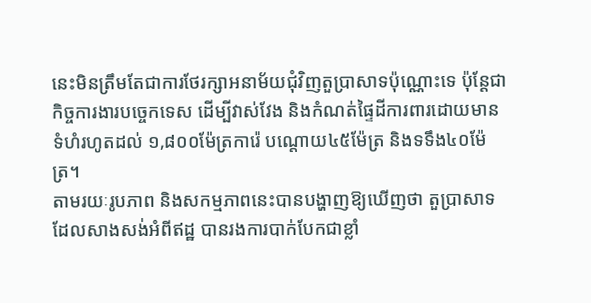នេះមិនត្រឹមតែជាការថែរក្សាអនាម័យជុំវិញតួប្រាសាទប៉ុណ្ណោះទេ ប៉ុន្តែជាកិច្ចការងារបច្ចេកទេស ដើម្បីវាស់វែង និងកំណត់ផ្ទៃដីការពារដោយមានទំហំរហូតដល់ ១,៨០០ម៉ែត្រការ៉េ បណ្តោយ៤៥ម៉ែត្រ និងទទឹង៤០ម៉ែត្រ។
តាមរយៈរូបភាព និងសកម្មភាពនេះបានបង្ហាញឱ្យឃើញថា តួប្រាសាទដែលសាងសង់អំពីឥដ្ឋ បានរងការបាក់បែកជាខ្លាំ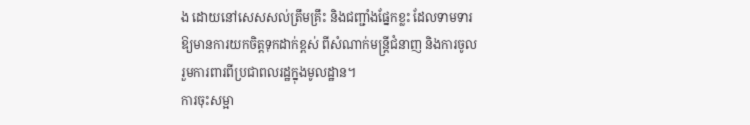ង ដោយនៅសេសសល់ត្រឹមគ្រឹះ និងជញ្ជាំងផ្នែកខ្លះ ដែលទាមទារឱ្យមានការយកចិត្តទុកដាក់ខ្ពស់ ពីសំណាក់មន្ត្រីជំនាញ និងការចូលរួមការពារពីប្រជាពលរដ្ឋក្នុងមូលដ្ឋាន។
ការចុះសម្អា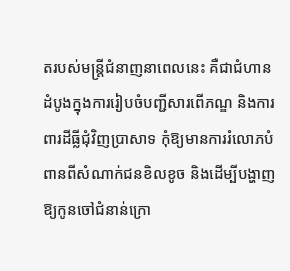តរបស់មន្ត្រីជំនាញនាពេលនេះ គឺជាជំហានដំបូងក្នុងការរៀបចំបញ្ជីសារពើភណ្ឌ និងការពារដីធ្លីជុំវិញប្រាសាទ កុំឱ្យមានការរំលោភបំពានពីសំណាក់ជនខិលខូច និងដើម្បីបង្ហាញឱ្យកូនចៅជំនាន់ក្រោ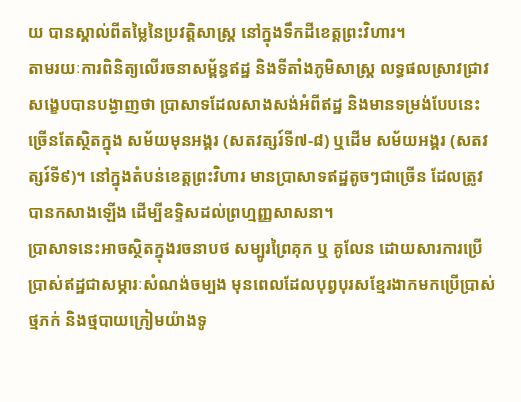យ បានស្គាល់ពីតម្លៃនៃប្រវត្តិសាស្ត្រ នៅក្នុងទឹកដីខេត្តព្រះវិហារ។
តាមរយៈការពិនិត្យលើរចនាសម្ព័ន្ធឥដ្ឋ និងទីតាំងភូមិសាស្ត្រ លទ្ធផលស្រាវជ្រាវសង្ខេបបានបង្ងាញថា ប្រាសាទដែលសាងសង់អំពីឥដ្ឋ និងមានទម្រង់បែបនេះ ច្រើនតែស្ថិតក្នុង សម័យមុនអង្គរ (សតវត្សរ៍ទី៧-៨) ឬដើម សម័យអង្គរ (សតវត្សរ៍ទី៩)។ នៅក្នុងតំបន់ខេត្តព្រះវិហារ មានប្រាសាទឥដ្ឋតូចៗជាច្រើន ដែលត្រូវបានកសាងឡើង ដើម្បីឧទ្ទិសដល់ព្រហ្មញ្ញសាសនា។
ប្រាសាទនេះអាចស្ថិតក្នុងរចនាបថ សម្បូរព្រៃគុក ឬ គូលែន ដោយសារការប្រើប្រាស់ឥដ្ឋជាសម្ភារៈសំណង់ចម្បង មុនពេលដែលបុព្វបុរសខ្មែរងាកមកប្រើប្រាស់ថ្មភក់ និងថ្មបាយក្រៀមយ៉ាងទូ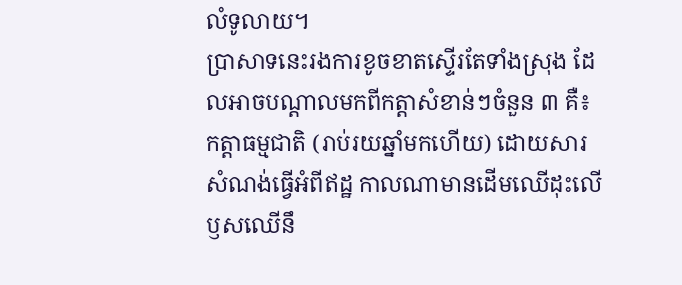លំទូលាយ។
ប្រាសាទនេះរងការខូចខាតស្ទើរតែទាំងស្រុង ដែលអាចបណ្តាលមកពីកត្តាសំខាន់ៗចំនួន ៣ គឺ៖ កត្តាធម្មជាតិ (រាប់រយឆ្នាំមកហើយ) ដោយសារសំណង់ធ្វើអំពីឥដ្ឋ កាលណាមានដើមឈើដុះលើ ឫសឈើនឹ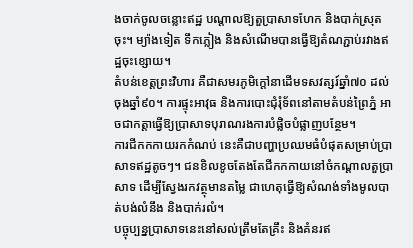ងចាក់ចូលចន្លោះឥដ្ឋ បណ្ដាលឱ្យតួប្រាសាទហែក និងបាក់ស្រុតចុះ។ ម្យ៉ាងទៀត ទឹកភ្លៀង និងសំណើមបានធ្វើឱ្យតំណភ្ជាប់រវាងឥដ្ឋចុះខ្សោយ។
តំបន់ខេត្តព្រះវិហារ គឺជាសមរភូមិក្តៅនាដើមទសវត្សរ៍ឆ្នាំ៧០ ដល់ចុងឆ្នាំ៩០។ ការផ្ទុះអាវុធ និងការបោះជុំរុំទ័ពនៅតាមតំបន់ព្រៃភ្នំ អាចជាកត្តាធ្វើឱ្យប្រាសាទបុរាណរងការបំផ្លិចបំផ្លាញបន្ថែម។
ការជីកកកាយរកកំណប់ នេះគឺជាបញ្ហាប្រឈមធំបំផុតសម្រាប់ប្រាសាទឥដ្ឋតូចៗ។ ជនខិលខូចតែងតែជីកកកាយនៅចំកណ្តាលតួប្រាសាទ ដើម្បីស្វែងរកវត្ថុមានតម្លៃ ជាហេតុធ្វើឱ្យសំណង់ទាំងមូលបាត់បង់លំនឹង និងបាក់រលំ។
បច្ចុប្បន្នប្រាសាទនេះនៅសល់ត្រឹមតែគ្រឹះ និងគំនរឥ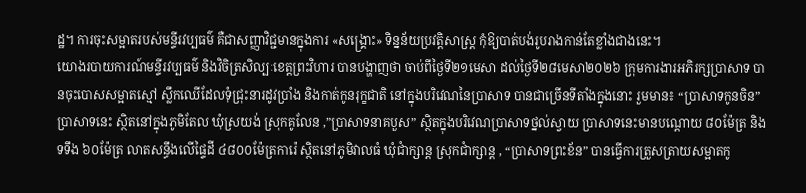ដ្ឋ។ ការចុះសម្អាតរបស់មន្ទីរវប្បធម៌ គឺជាសញ្ញាវិជ្ជមានក្នុងការ «សង្គ្រោះ» ទិន្នន័យប្រវត្តិសាស្ត្រ កុំឱ្យបាត់បង់រូបរាងកាន់តែខ្លាំងជាងនេះ។
យោងរបាយការណ៍មន្ទីរវប្បធម៌ និងវិចិត្រសិល្បៈខេត្តព្រះវិហារ បានបង្ហាញថា ចាប់ពីថ្ងៃទី២១មេសា ដល់ថ្ងៃទី២៨មេសា២០២៦ ក្រុមការងារអភិរក្សប្រាសាទ បានចុះបោសសម្អាតស្មៅ ស្លឹកឈើដែលទុំជ្រុះនារដូវប្រាំង និងកាត់កូនរុក្ខជាតិ នៅក្នុងបរិវេណនៃប្រាសាទ បានជាច្រើនទីតាំងក្នុងនោះ រួមមាន៖ “ប្រាសាទកូនចិន” ប្រាសាទនេះ ស្ថិតនៅក្នុងភូមិតែល ឃុំស្រយង់ ស្រុកគូលែន ,”ប្រាសាទនាគបួស” ស្ថិតក្នុងបរិវេណប្រាសាទថ្នល់ស្វាយ ប្រាសាទនេះមានបណ្ដោយ ៨០ម៉ែត្រ និង ទទឹង ៦០ម៉ែត្រ លាតសន្ធឹងលើផ្ទៃដី ៤៨០០ម៉ែត្រការ៉េ ស្ថិតនៅភូមិវាលធំ ឃុំជាំក្សាន្ត ស្រុកជាំក្សាន្ត , “ប្រាសាទព្រះខ័ន” បានធ្វើការត្រួសត្រាយសម្អាតកូ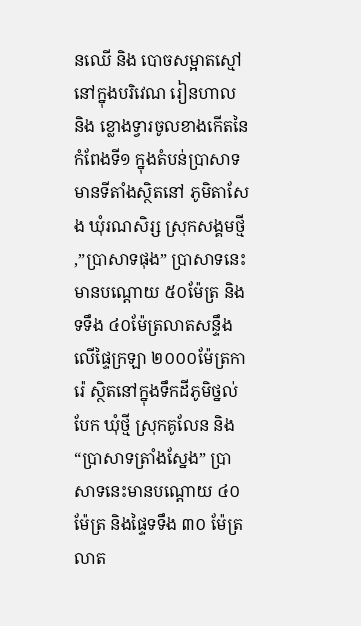នឈើ និង បោចសម្អាតស្មៅ នៅក្នុងបរិវេណ រៀនហាល និង ខ្លោងទ្វារចូលខាងកើតនៃកំពែងទី១ ក្នុងតំបន់ប្រាសាទ មានទីតាំងស្ថិតនៅ ភូមិតាសែង ឃុំរណសិរ្ស ស្រុកសង្គមថ្មី ,”ប្រាសាទផុង” ប្រាសាទនេះមានបណ្ដោយ ៥០ម៉ែត្រ និងទទឹង ៤០ម៉ែត្រលាតសន្ទឹងលើផ្ទៃក្រឡា ២០០០ម៉ែត្រការ៉េ ស្ថិតនៅក្នុងទឹកដីភូមិថ្នល់បែក ឃុំថ្មី ស្រុកគូលែន និង “ប្រាសាទត្រាំងស្នែង” ប្រាសាទនេះមានបណ្ដោយ ៤០ ម៉ែត្រ និងផ្ទៃទទឹង ៣០ ម៉ែត្រ លាត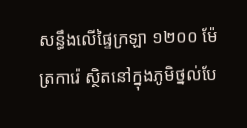សន្ធឹងលើផ្ទៃក្រឡា ១២០០ ម៉ែត្រការ៉េ ស្ថិតនៅក្នុងភូមិថ្នល់បែ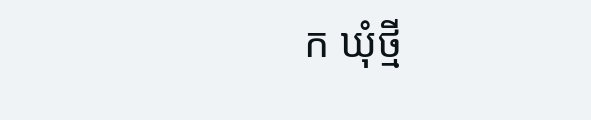ក ឃុំថ្មី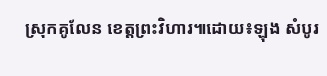ស្រុកគូលែន ខេត្តព្រះវិហារ៕ដោយ៖ឡុង សំបូរ